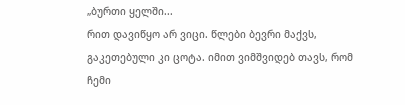„ბურთი ყელში...
რით დავიწყო არ ვიცი. წლები ბევრი მაქვს, გაკეთებული კი ცოტა. იმით ვიმშვიდებ თავს, რომ ჩემი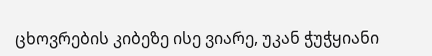ცხოვრების კიბეზე ისე ვიარე, უკან ჭუჭყიანი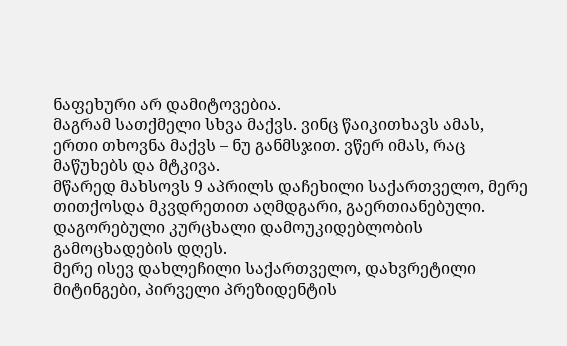ნაფეხური არ დამიტოვებია.
მაგრამ სათქმელი სხვა მაქვს. ვინც წაიკითხავს ამას, ერთი თხოვნა მაქვს – ნუ განმსჯით. ვწერ იმას, რაც მაწუხებს და მტკივა.
მწარედ მახსოვს 9 აპრილს დაჩეხილი საქართველო, მერე თითქოსდა მკვდრეთით აღმდგარი, გაერთიანებული.
დაგორებული კურცხალი დამოუკიდებლობის გამოცხადების დღეს.
მერე ისევ დახლეჩილი საქართველო, დახვრეტილი მიტინგები, პირველი პრეზიდენტის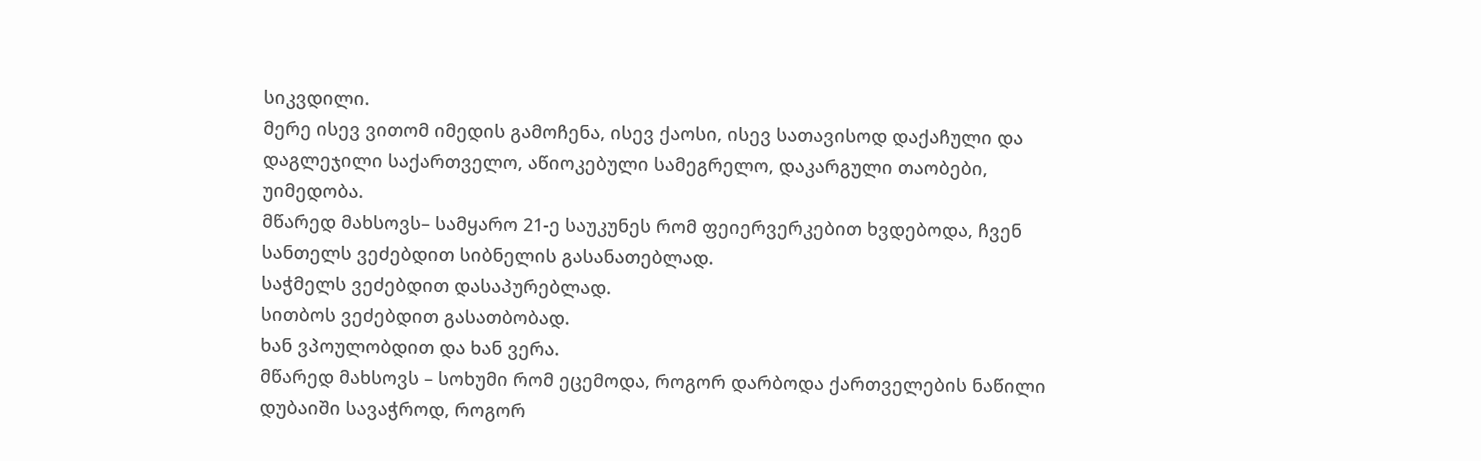სიკვდილი.
მერე ისევ ვითომ იმედის გამოჩენა, ისევ ქაოსი, ისევ სათავისოდ დაქაჩული და დაგლეჯილი საქართველო, აწიოკებული სამეგრელო, დაკარგული თაობები, უიმედობა.
მწარედ მახსოვს– სამყარო 21-ე საუკუნეს რომ ფეიერვერკებით ხვდებოდა, ჩვენ სანთელს ვეძებდით სიბნელის გასანათებლად.
საჭმელს ვეძებდით დასაპურებლად.
სითბოს ვეძებდით გასათბობად.
ხან ვპოულობდით და ხან ვერა.
მწარედ მახსოვს – სოხუმი რომ ეცემოდა, როგორ დარბოდა ქართველების ნაწილი დუბაიში სავაჭროდ, როგორ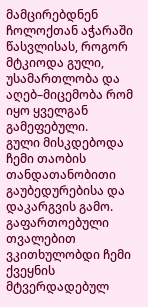მამცირებდნენ ჩოლოქთან აჭარაში წასვლისას, როგორ მტკიოდა გული, უსამართლობა და აღებ–მიცემობა რომ იყო ყველგან გამეფებული.
გული მისკდებოდა ჩემი თაობის თანდათანობითი გაუბედურებისა და დაკარგვის გამო.
გაფართოებული თვალებით ვკითხულობდი ჩემი ქვეყნის მტვერდადებულ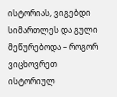ისტორიას, ვიგებდი სიმართლეს და გული მეწურებოდა – როგორ ვიცხოვრეთ ისტორიულ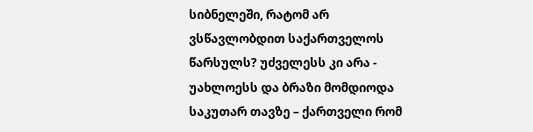სიბნელეში, რატომ არ ვსწავლობდით საქართველოს წარსულს? უძველესს კი არა - უახლოესს და ბრაზი მომდიოდა საკუთარ თავზე – ქართველი რომ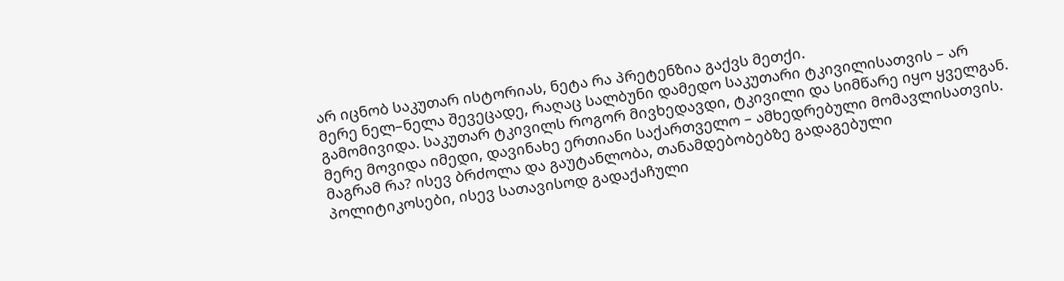არ იცნობ საკუთარ ისტორიას, ნეტა რა პრეტენზია გაქვს მეთქი.
მერე ნელ–ნელა შევეცადე, რაღაც სალბუნი დამედო საკუთარი ტკივილისათვის – არ გამომივიდა. საკუთარ ტკივილს როგორ მივხედავდი, ტკივილი და სიმწარე იყო ყველგან.
მერე მოვიდა იმედი, დავინახე ერთიანი საქართველო – ამხედრებული მომავლისათვის. მაგრამ რა? ისევ ბრძოლა და გაუტანლობა, თანამდებობებზე გადაგებული პოლიტიკოსები, ისევ სათავისოდ გადაქაჩული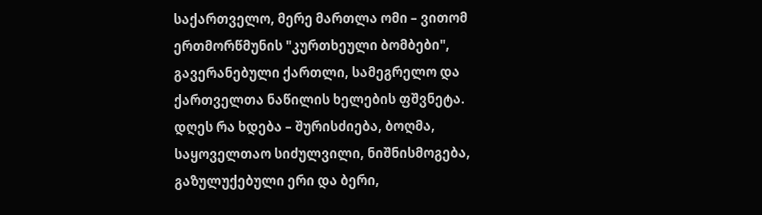საქართველო, მერე მართლა ომი – ვითომ ერთმორწმუნის "კურთხეული ბომბები", გავერანებული ქართლი, სამეგრელო და ქართველთა ნაწილის ხელების ფშვნეტა.
დღეს რა ხდება – შურისძიება, ბოღმა, საყოველთაო სიძულვილი, ნიშნისმოგება, გაზულუქებული ერი და ბერი,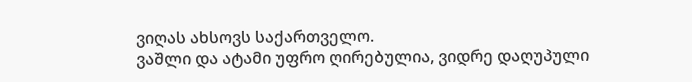ვიღას ახსოვს საქართველო.
ვაშლი და ატამი უფრო ღირებულია, ვიდრე დაღუპული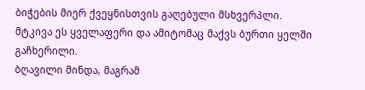ბიჭების მიერ ქვეყნისთვის გაღებული მსხვერპლი.
მტკივა ეს ყველაფერი და ამიტომაც მაქვს ბურთი ყელში გაჩხერილი.
ბღავილი მინდა, მაგრამ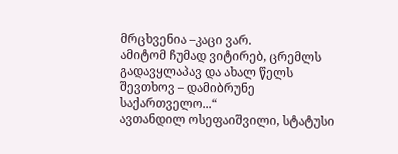მრცხვენია –კაცი ვარ.
ამიტომ ჩუმად ვიტირებ, ცრემლს გადავყლაპავ და ახალ წელს შევთხოვ – დამიბრუნე საქართველო...“
ავთანდილ ოსეფაიშვილი, სტატუსი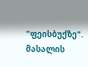"ფეისბუქზე".
მასალის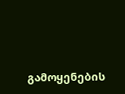გამოყენების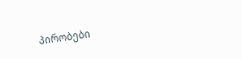პირობები